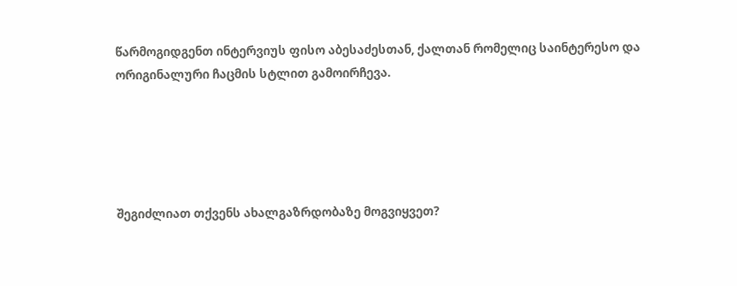წარმოგიდგენთ ინტერვიუს ფისო აბესაძესთან, ქალთან რომელიც საინტერესო და ორიგინალური ჩაცმის სტლით გამოირჩევა.





შეგიძლიათ თქვენს ახალგაზრდობაზე მოგვიყვეთ?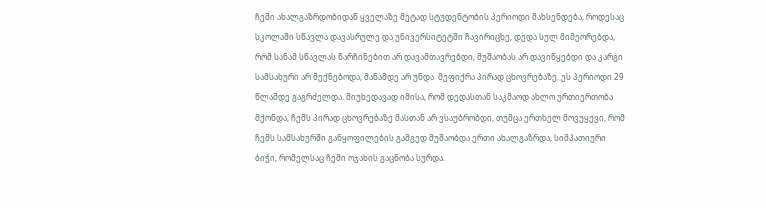ჩემი ახალგაზრდობიდან ყველაზე მეტად სტუდენტობის პერიოდი მახსენდება, როდესაც სკოლაში სწავლა დავასრულე და უნივერსიტეტში ჩავირიცხე, დედა სულ მიმეორებდა, რომ სანამ სწავლას წარჩინებით არ დავამთავრებდი, მუშაობას არ დავიწყებდი და კარგი სამსახური არ მექნებოდა, მანამდე არ უნდა  მეფიქრა პირად ცხოვრებაზე. ეს პერიოდი 29 წლამდე გაგრძელდა. მიუხედავად იმისა, რომ დედასთან საკმაოდ ახლო ურთიერთობა მქონდა, ჩემს პირად ცხოვრებაზე მასთან არ ვსაუბრობდი, თუმცა ერთხელ მოვუყევი, რომ ჩემს სამსახურში განყოფილების გამგედ მუშაობდა ერთი ახალგაზრდა, სიმპათიური ბიჭი, რომელსაც ჩემი ოჯახის გაცნობა სურდა.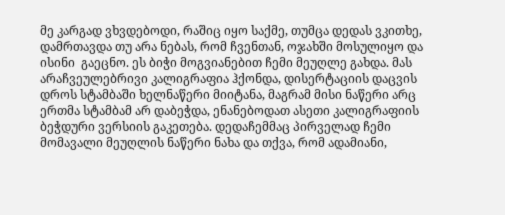მე კარგად ვხვდებოდი, რაშიც იყო საქმე, თუმცა დედას ვკითხე, დამრთავდა თუ არა ნებას, რომ ჩვენთან, ოჯახში მოსულიყო და ისინი  გაეცნო. ეს ბიჭი მოგვიანებით ჩემი მეუღლე გახდა. მას არაჩვეულებრივი კალიგრაფია ჰქონდა, დისერტაციის დაცვის დროს სტამბაში ხელნაწერი მიიტანა, მაგრამ მისი ნაწერი არც ერთმა სტამბამ არ დაბეჭდა, ენანებოდათ ასეთი კალიგრაფიის ბეჭდური ვერსიის გაკეთება. დედაჩემმაც პირველად ჩემი მომავალი მეუღლის ნაწერი ნახა და თქვა, რომ ადამიანი,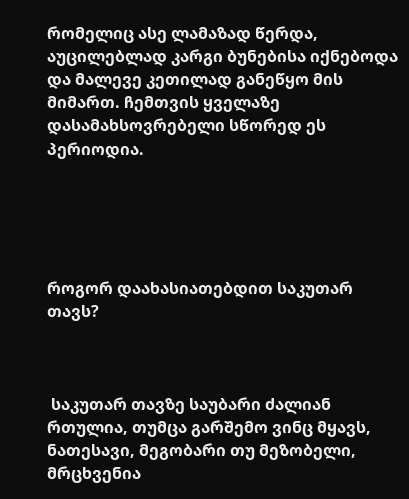რომელიც ასე ლამაზად წერდა, აუცილებლად კარგი ბუნებისა იქნებოდა და მალევე კეთილად განეწყო მის მიმართ. ჩემთვის ყველაზე დასამახსოვრებელი სწორედ ეს პერიოდია.





როგორ დაახასიათებდით საკუთარ თავს?



 საკუთარ თავზე საუბარი ძალიან რთულია, თუმცა გარშემო ვინც მყავს, ნათესავი, მეგობარი თუ მეზობელი, მრცხვენია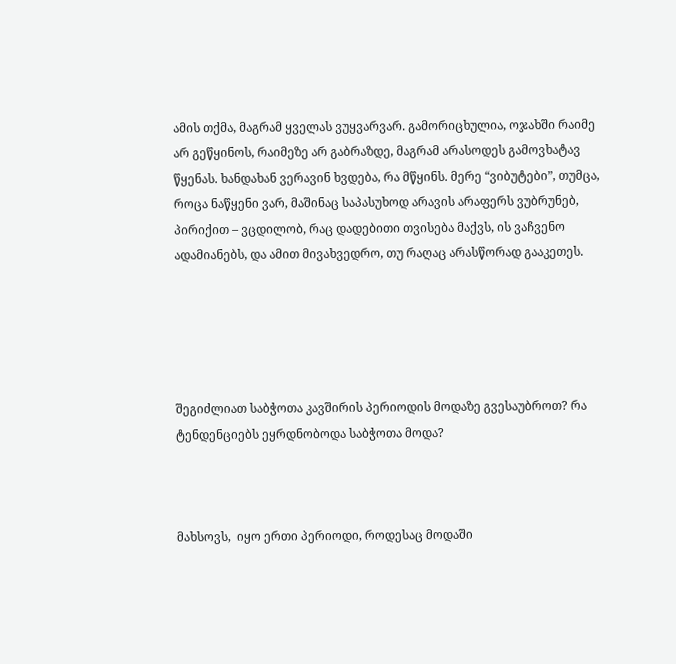ამის თქმა, მაგრამ ყველას ვუყვარვარ. გამორიცხულია, ოჯახში რაიმე არ გეწყინოს, რაიმეზე არ გაბრაზდე, მაგრამ არასოდეს გამოვხატავ წყენას. ხანდახან ვერავინ ხვდება, რა მწყინს. მერე “ვიბუტები”, თუმცა, როცა ნაწყენი ვარ, მაშინაც საპასუხოდ არავის არაფერს ვუბრუნებ, პირიქით – ვცდილობ, რაც დადებითი თვისება მაქვს, ის ვაჩვენო ადამიანებს, და ამით მივახვედრო, თუ რაღაც არასწორად გააკეთეს.





შეგიძლიათ საბჭოთა კავშირის პერიოდის მოდაზე გვესაუბროთ? რა ტენდენციებს ეყრდნობოდა საბჭოთა მოდა?



მახსოვს,  იყო ერთი პერიოდი, როდესაც მოდაში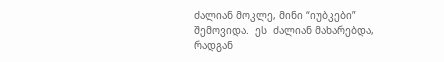ძალიან მოკლე, მინი “იუბკები” შემოვიდა.  ეს  ძალიან მახარებდა, რადგან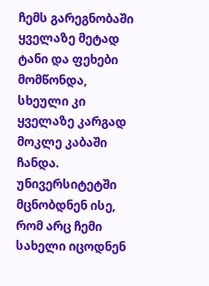ჩემს გარეგნობაში ყველაზე მეტად ტანი და ფეხები მომწონდა, სხეული კი ყველაზე კარგად მოკლე კაბაში ჩანდა.  უნივერსიტეტში მცნობდნენ ისე, რომ არც ჩემი სახელი იცოდნენ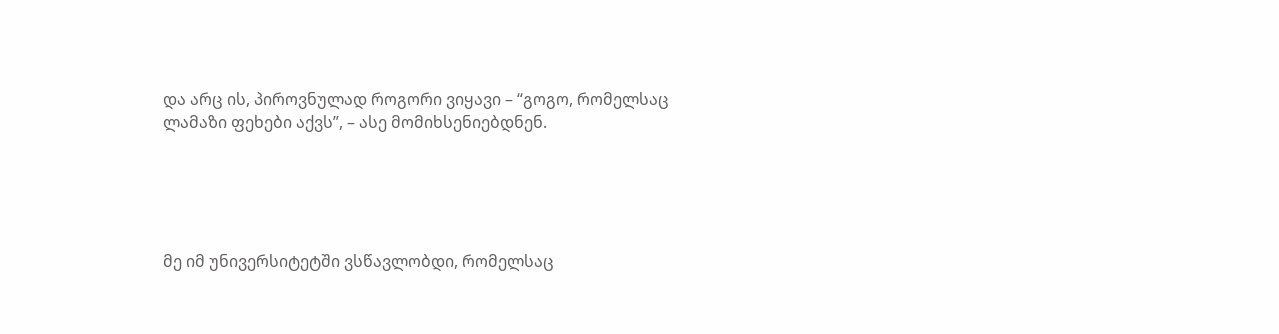და არც ის, პიროვნულად როგორი ვიყავი – “გოგო, რომელსაც ლამაზი ფეხები აქვს”, – ასე მომიხსენიებდნენ.





მე იმ უნივერსიტეტში ვსწავლობდი, რომელსაც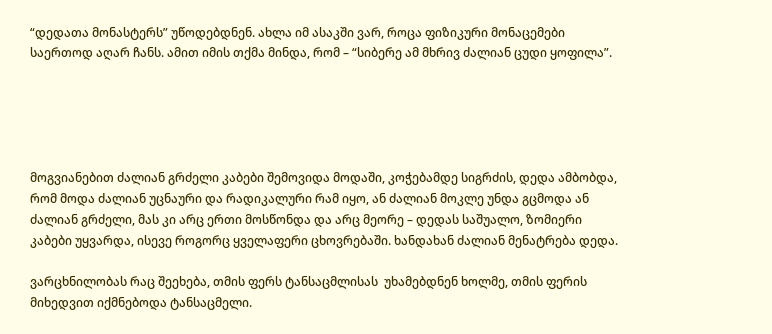“დედათა მონასტერს” უწოდებდნენ. ახლა იმ ასაკში ვარ, როცა ფიზიკური მონაცემები საერთოდ აღარ ჩანს. ამით იმის თქმა მინდა, რომ – “სიბერე ამ მხრივ ძალიან ცუდი ყოფილა”.





მოგვიანებით ძალიან გრძელი კაბები შემოვიდა მოდაში, კოჭებამდე სიგრძის, დედა ამბობდა, რომ მოდა ძალიან უცნაური და რადიკალური რამ იყო, ან ძალიან მოკლე უნდა გცმოდა ან ძალიან გრძელი, მას კი არც ერთი მოსწონდა და არც მეორე – დედას საშუალო, ზომიერი კაბები უყვარდა, ისევე როგორც ყველაფერი ცხოვრებაში. ხანდახან ძალიან მენატრება დედა.

ვარცხნილობას რაც შეეხება, თმის ფერს ტანსაცმლისას  უხამებდნენ ხოლმე, თმის ფერის მიხედვით იქმნებოდა ტანსაცმელი.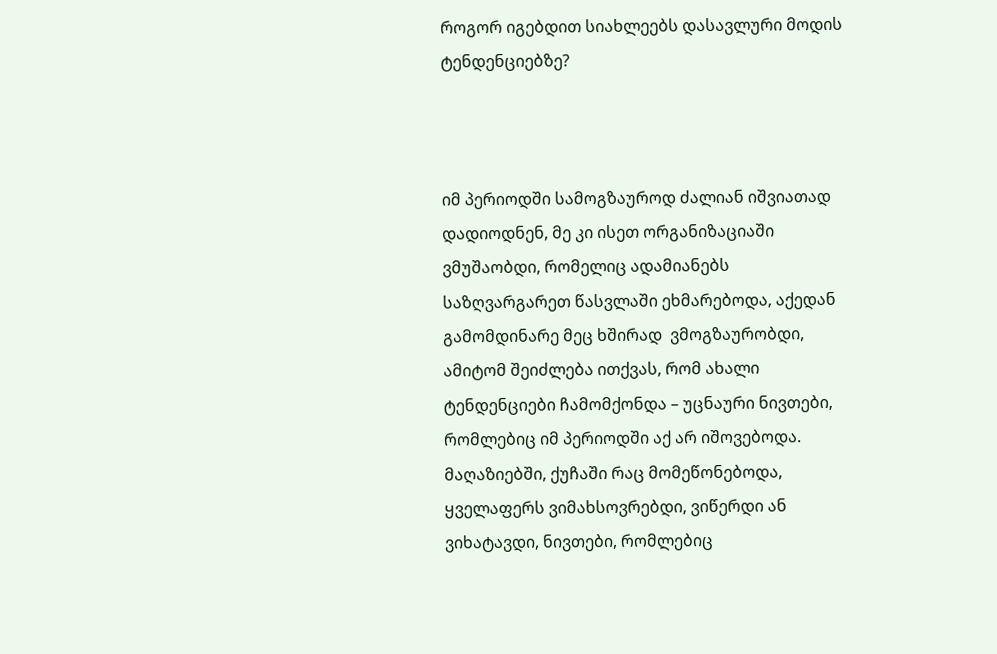როგორ იგებდით სიახლეებს დასავლური მოდის ტენდენციებზე?



იმ პერიოდში სამოგზაუროდ ძალიან იშვიათად დადიოდნენ, მე კი ისეთ ორგანიზაციაში ვმუშაობდი, რომელიც ადამიანებს საზღვარგარეთ წასვლაში ეხმარებოდა, აქედან გამომდინარე მეც ხშირად  ვმოგზაურობდი, ამიტომ შეიძლება ითქვას, რომ ახალი ტენდენციები ჩამომქონდა – უცნაური ნივთები, რომლებიც იმ პერიოდში აქ არ იშოვებოდა. მაღაზიებში, ქუჩაში რაც მომეწონებოდა, ყველაფერს ვიმახსოვრებდი, ვიწერდი ან ვიხატავდი, ნივთები, რომლებიც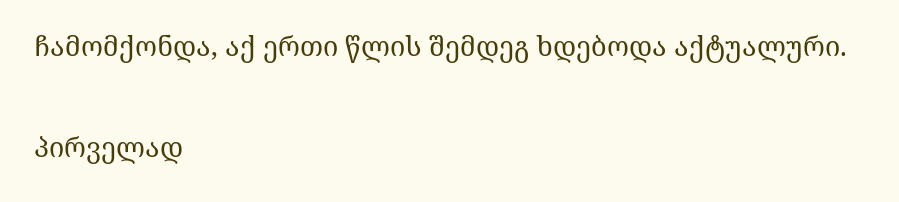ჩამომქონდა, აქ ერთი წლის შემდეგ ხდებოდა აქტუალური.

პირველად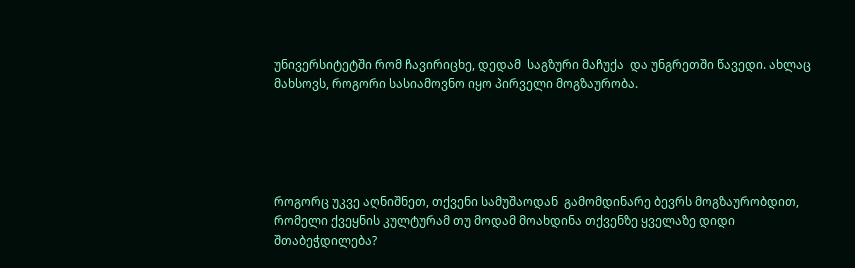უნივერსიტეტში რომ ჩავირიცხე, დედამ  საგზური მაჩუქა  და უნგრეთში წავედი. ახლაც მახსოვს, როგორი სასიამოვნო იყო პირველი მოგზაურობა.





როგორც უკვე აღნიშნეთ, თქვენი სამუშაოდან  გამომდინარე ბევრს მოგზაურობდით, რომელი ქვეყნის კულტურამ თუ მოდამ მოახდინა თქვენზე ყველაზე დიდი შთაბეჭდილება?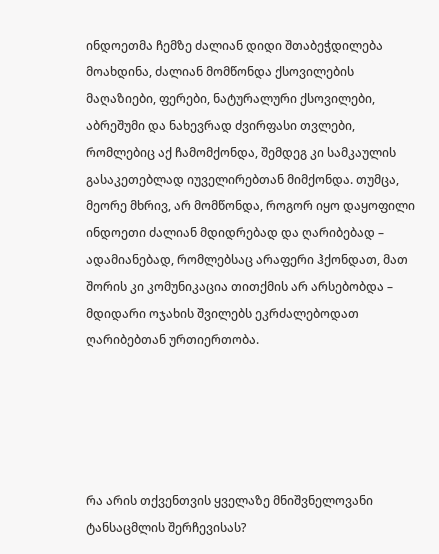ინდოეთმა ჩემზე ძალიან დიდი შთაბეჭდილება მოახდინა, ძალიან მომწონდა ქსოვილების მაღაზიები, ფერები, ნატურალური ქსოვილები, აბრეშუმი და ნახევრად ძვირფასი თვლები, რომლებიც აქ ჩამომქონდა, შემდეგ კი სამკაულის გასაკეთებლად იუველირებთან მიმქონდა. თუმცა, მეორე მხრივ, არ მომწონდა, როგორ იყო დაყოფილი ინდოეთი ძალიან მდიდრებად და ღარიბებად – ადამიანებად, რომლებსაც არაფერი ჰქონდათ, მათ შორის კი კომუნიკაცია თითქმის არ არსებობდა –  მდიდარი ოჯახის შვილებს ეკრძალებოდათ ღარიბებთან ურთიერთობა.





რა არის თქვენთვის ყველაზე მნიშვნელოვანი ტანსაცმლის შერჩევისას?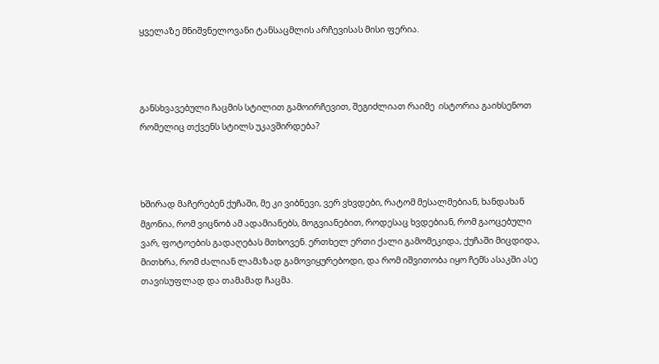ყველაზე მნიშვნელოვანი ტანსაცმლის არჩევისას მისი ფერია.



განსხვავებული ჩაცმის სტილით გამოირჩევით, შეგიძლიათ რაიმე  ისტორია გაიხსენოთ რომელიც თქვენს სტილს უკავშირდება?



ხშირად მაჩერებენ ქუჩაში, მე კი ვიბნევი, ვერ ვხვდები, რატომ მესალმებიან, ხანდახან მგონია, რომ ვიცნობ ამ ადამიანებს, მოგვიანებით, როდესაც ხვდებიან, რომ გაოცებული ვარ, ფოტოების გადაღებას მთხოვენ. ერთხელ ერთი ქალი გამომეკიდა, ქუჩაში მიცდიდა, მითხრა, რომ ძალიან ლამაზად გამოვიყურებოდი, და რომ იშვითობა იყო ჩემს ასაკში ასე თავისუფლად და თამამად ჩაცმა.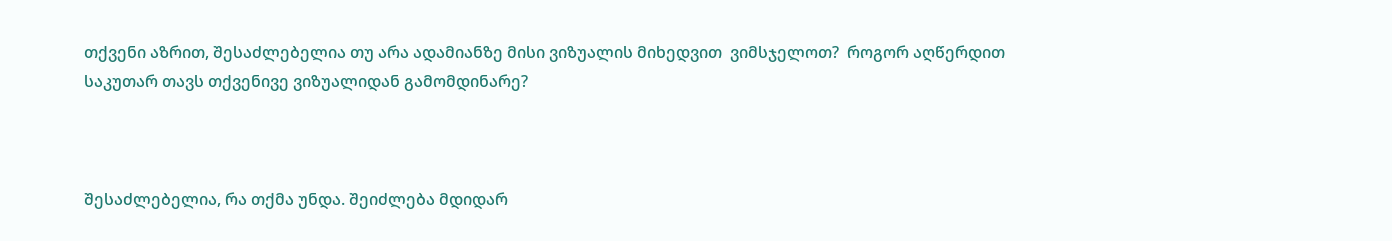თქვენი აზრით, შესაძლებელია თუ არა ადამიანზე მისი ვიზუალის მიხედვით  ვიმსჯელოთ?  როგორ აღწერდით საკუთარ თავს თქვენივე ვიზუალიდან გამომდინარე?



შესაძლებელია, რა თქმა უნდა. შეიძლება მდიდარ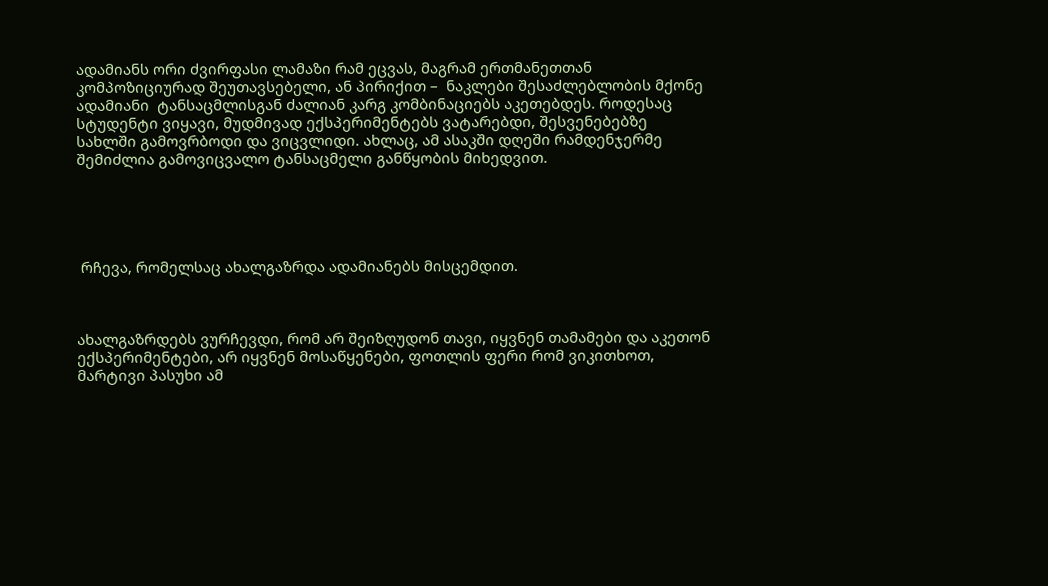ადამიანს ორი ძვირფასი ლამაზი რამ ეცვას, მაგრამ ერთმანეთთან კომპოზიციურად შეუთავსებელი, ან პირიქით –  ნაკლები შესაძლებლობის მქონე ადამიანი  ტანსაცმლისგან ძალიან კარგ კომბინაციებს აკეთებდეს. როდესაც სტუდენტი ვიყავი, მუდმივად ექსპერიმენტებს ვატარებდი, შესვენებებზე სახლში გამოვრბოდი და ვიცვლიდი. ახლაც, ამ ასაკში დღეში რამდენჯერმე შემიძლია გამოვიცვალო ტანსაცმელი განწყობის მიხედვით.





 რჩევა, რომელსაც ახალგაზრდა ადამიანებს მისცემდით.



ახალგაზრდებს ვურჩევდი, რომ არ შეიზღუდონ თავი, იყვნენ თამამები და აკეთონ ექსპერიმენტები, არ იყვნენ მოსაწყენები, ფოთლის ფერი რომ ვიკითხოთ, მარტივი პასუხი ამ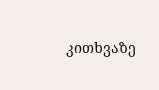კითხვაზე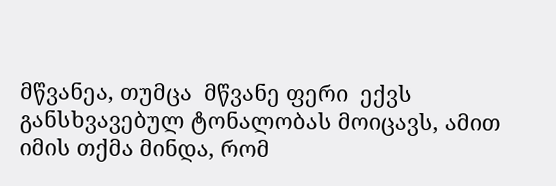მწვანეა, თუმცა  მწვანე ფერი  ექვს განსხვავებულ ტონალობას მოიცავს, ამით იმის თქმა მინდა, რომ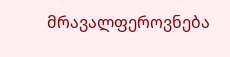მრავალფეროვნება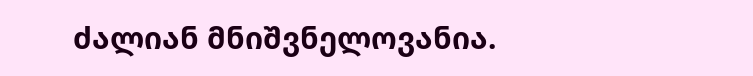ძალიან მნიშვნელოვანია.